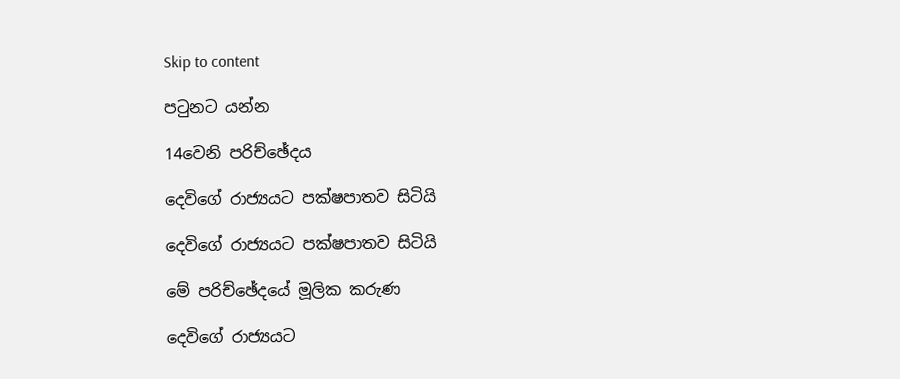Skip to content

පටුනට යන්න

14වෙනි පරිච්ඡේදය

දෙවිගේ රාජ්‍යයට පක්ෂපාතව සිටියි

දෙවිගේ රාජ්‍යයට පක්ෂපාතව සිටියි

මේ පරිච්ඡේදයේ මූලික කරුණ

දෙවිගේ රාජ්‍යයට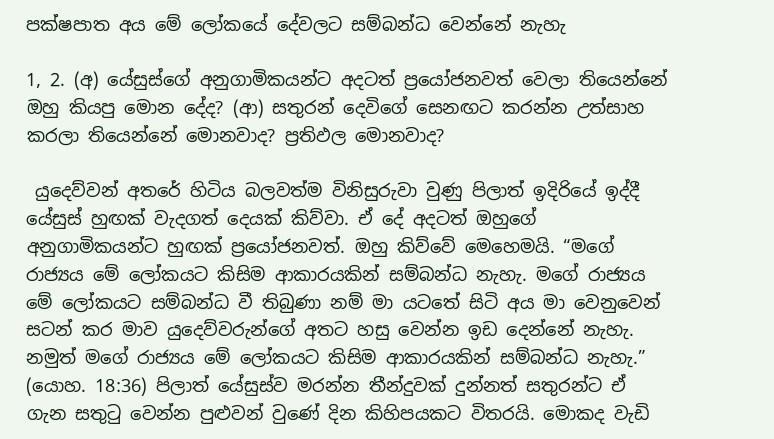පක්ෂපාත අය මේ ලෝකයේ දේවලට සම්බන්ධ වෙන්නේ නැහැ

1, 2. (අ) යේසුස්ගේ අනුගාමිකයන්ට අදටත් ප්‍රයෝජනවත් වෙලා තියෙන්නේ ඔහු කියපු මොන දේද? (ආ) සතුරන් දෙවිගේ සෙනඟට කරන්න උත්සාහ කරලා තියෙන්නේ මොනවාද? ප්‍රතිඵල මොනවාද?

 යුදෙව්වන් අතරේ හිටිය බලවත්ම විනිසුරුවා වුණු පිලාත් ඉදිරියේ ඉද්දී යේසුස් හුඟක් වැදගත් දෙයක් කිව්වා. ඒ දේ අදටත් ඔහුගේ අනුගාමිකයන්ට හුඟක් ප්‍රයෝජනවත්. ඔහු කිව්වේ මෙහෙමයි. “මගේ රාජ්‍යය මේ ලෝකයට කිසිම ආකාරයකින් සම්බන්ධ නැහැ. මගේ රාජ්‍යය මේ ලෝකයට සම්බන්ධ වී තිබුණා නම් මා යටතේ සිටි අය මා වෙනුවෙන් සටන් කර මාව යුදෙව්වරුන්ගේ අතට හසු වෙන්න ඉඩ දෙන්නේ නැහැ. නමුත් මගේ රාජ්‍යය මේ ලෝකයට කිසිම ආකාරයකින් සම්බන්ධ නැහැ.” (යොහ. 18:36) පිලාත් යේසුස්ව මරන්න තීන්දුවක් දුන්නත් සතුරන්ට ඒ ගැන සතුටු වෙන්න පුළුවන් වුණේ දින කිහිපයකට විතරයි. මොකද වැඩි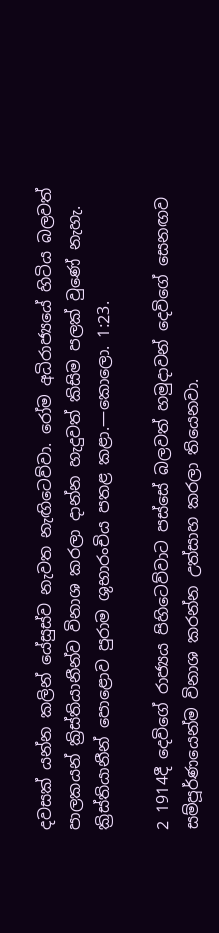දවසක් යන්න කලින් යේසුස්ව නැවත නැඟිටෙව්වා. රෝම අධිරාජ්‍යයේ හිටිය බලවත් පාලකයන් ක්‍රිස්තියානීන්ව විනාශ කරලා දාන්න හැදුවත් කිසිම පලක් වුණේ නැහැ. ක්‍රිස්තියානීන් පොළොව පුරාම ශුභාරංචිය පතළ කළා.—කොලො. 1:23.

2 1914දී දෙවිගේ රාජ්‍යය පිහිටෙව්වාට පස්සේ බලවත් හමුදාවන් දෙවිගේ සෙනඟව සම්පූර්ණයෙන්ම විනාශ කරන්න උත්සාහ කරලා තියෙනවා.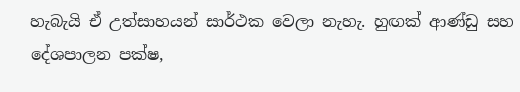හැබැයි ඒ උත්සාහයන් සාර්ථක වෙලා නැහැ. හුඟක් ආණ්ඩු සහ දේශපාලන පක්ෂ,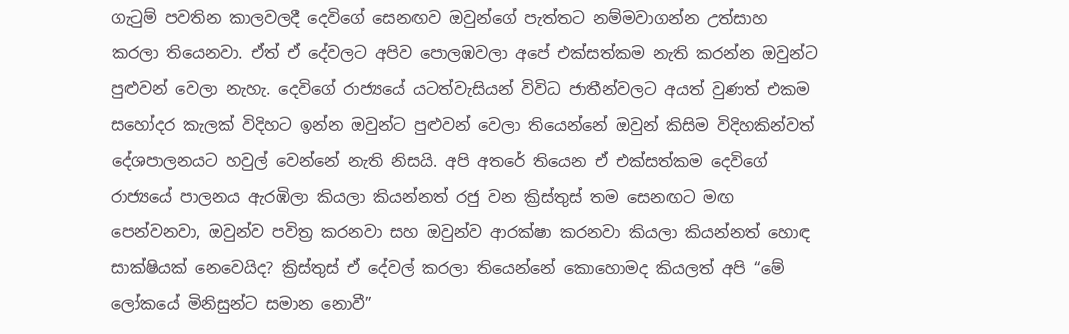ගැටුම් පවතින කාලවලදී දෙවිගේ සෙනඟව ඔවුන්ගේ පැත්තට නම්මවාගන්න උත්සාහ කරලා තියෙනවා. ඒත් ඒ දේවලට අපිව පොලඹවලා අපේ එක්සත්කම නැති කරන්න ඔවුන්ට පුළුවන් වෙලා නැහැ. දෙවිගේ රාජ්‍යයේ යටත්වැසියන් විවිධ ජාතීන්වලට අයත් වුණත් එකම සහෝදර කැලක් විදිහට ඉන්න ඔවුන්ට පුළුවන් වෙලා තියෙන්නේ ඔවුන් කිසිම විදිහකින්වත් දේශපාලනයට හවුල් වෙන්නේ නැති නිසයි. අපි අතරේ තියෙන ඒ එක්සත්කම දෙවිගේ රාජ්‍යයේ පාලනය ඇරඹිලා කියලා කියන්නත් රජු වන ක්‍රිස්තුස් තම සෙනඟට මඟ පෙන්වනවා, ඔවුන්ව පවිත්‍ර කරනවා සහ ඔවුන්ව ආරක්ෂා කරනවා කියලා කියන්නත් හොඳ සාක්ෂියක් නෙවෙයිද? ක්‍රිස්තුස් ඒ දේවල් කරලා තියෙන්නේ කොහොමද කියලත් අපි “මේ ලෝකයේ මිනිසුන්ට සමාන නොවී”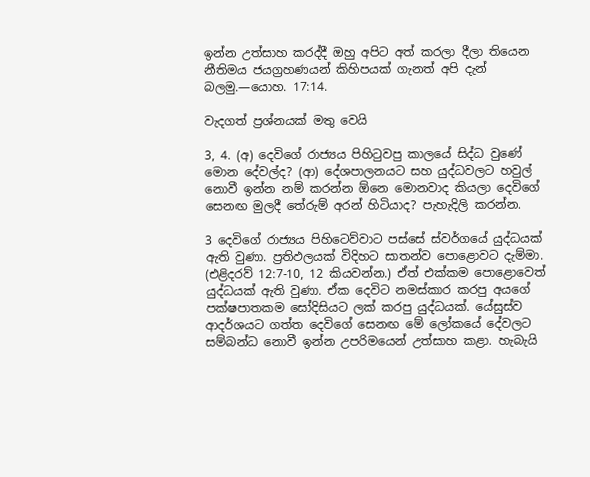ඉන්න උත්සාහ කරද්දී ඔහු අපිට අත් කරලා දීලා තියෙන නීතිමය ජයග්‍රහණයන් කිහිපයක් ගැනත් අපි දැන් බලමු.—යොහ. 17:14.

වැදගත් ප්‍රශ්නයක් මතු වෙයි

3, 4. (අ) දෙවිගේ රාජ්‍යය පිහිටුවපු කාලයේ සිද්ධ වුණේ මොන දේවල්ද? (ආ) දේශපාලනයට සහ යුද්ධවලට හවුල් නොවී ඉන්න නම් කරන්න ඕනෙ මොනවාද කියලා දෙවිගේ සෙනඟ මුලදී තේරුම් අරන් හිටියාද? පැහැදිලි කරන්න.

3 දෙවිගේ රාජ්‍යය පිහිටෙව්වාට පස්සේ ස්වර්ගයේ යුද්ධයක් ඇති වුණා. ප්‍රතිඵලයක් විදිහට සාතන්ව පොළොවට දැම්මා. (එළිදරව් 12:7-10, 12 කියවන්න.) ඒත් එක්කම පොළොවෙත් යුද්ධයක් ඇති වුණා. ඒක දෙවිට නමස්කාර කරපු අයගේ පක්ෂපාතකම සෝදිසියට ලක් කරපු යුද්ධයක්. යේසුස්ව ආදර්ශයට ගත්ත දෙවිගේ සෙනඟ මේ ලෝකයේ දේවලට සම්බන්ධ නොවී ඉන්න උපරිමයෙන් උත්සාහ කළා. හැබැයි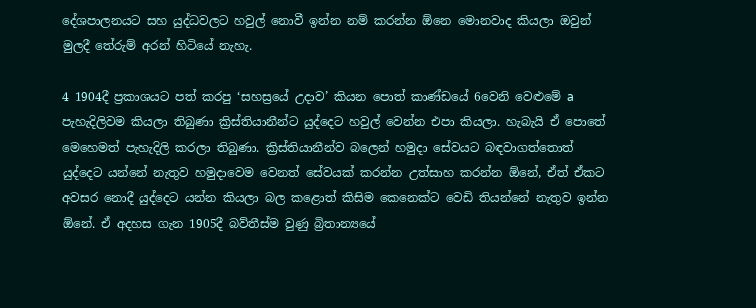දේශපාලනයට සහ යුද්ධවලට හවුල් නොවී ඉන්න නම් කරන්න ඕනෙ මොනවාද කියලා ඔවුන් මුලදී තේරුම් අරන් හිටියේ නැහැ.

4 1904දී ප්‍රකාශයට පත් කරපු ‘සහස්‍රයේ උදාව’ කියන පොත් කාණ්ඩයේ 6වෙනි වෙළුමේ a පැහැදිලිවම කියලා තිබුණා ක්‍රිස්තියානීන්ට යුද්දෙට හවුල් වෙන්න එපා කියලා. හැබැයි ඒ පොතේ මෙහෙමත් පැහැදිලි කරලා තිබුණා. ක්‍රිස්තියානීන්ව බලෙන් හමුදා සේවයට බඳවාගත්තොත් යුද්දෙට යන්නේ නැතුව හමුදාවෙම වෙනත් සේවයක් කරන්න උත්සාහ කරන්න ඕනේ, ඒත් ඒකට අවසර නොදී යුද්දෙට යන්න කියලා බල කළොත් කිසිම කෙනෙක්ට වෙඩි තියන්නේ නැතුව ඉන්න ඕනේ. ඒ අදහස ගැන 1905දී බව්තීස්ම වුණු බ්‍රිතාන්‍යයේ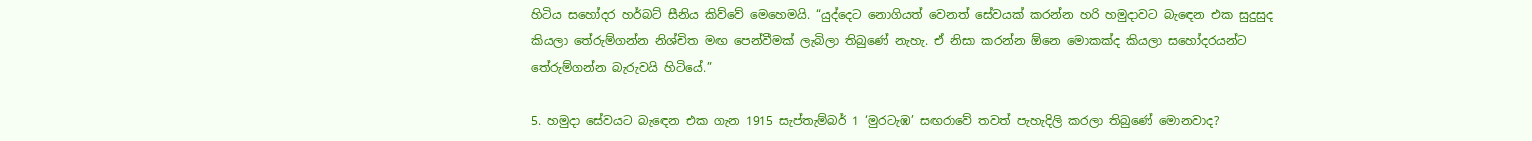හිටිය සහෝදර හර්බට් සීනිය කිව්වේ මෙහෙමයි. “යුද්දෙට නොගියත් වෙනත් සේවයක් කරන්න හරි හමුදාවට බැඳෙන එක සුදුසුද කියලා තේරුම්ගන්න නිශ්චිත මඟ පෙන්වීමක් ලැබිලා තිබුණේ නැහැ. ඒ නිසා කරන්න ඕනෙ මොකක්ද කියලා සහෝදරයන්ට තේරුම්ගන්න බැරුවයි හිටියේ.”

5. හමුදා සේවයට බැඳෙන එක ගැන 1915 සැප්තැම්බර් 1 ‘මුරටැඹ’ සඟරාවේ තවත් පැහැදිලි කරලා තිබුණේ මොනවාද?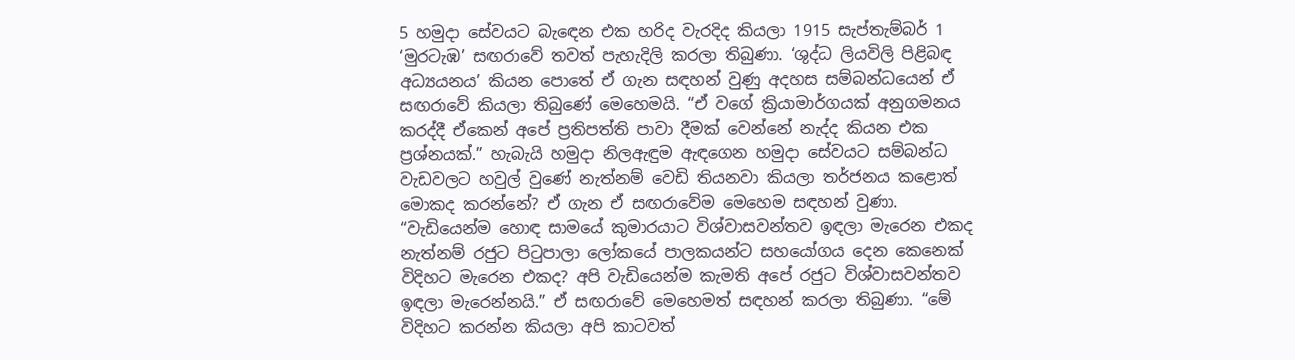5 හමුදා සේවයට බැඳෙන එක හරිද වැරදිද කියලා 1915 සැප්තැම්බර් 1 ‘මුරටැඹ’ සඟරාවේ තවත් පැහැදිලි කරලා තිබුණා. ‘ශුද්ධ ලියවිලි පිළිබඳ අධ්‍යයනය’ කියන පොතේ ඒ ගැන සඳහන් වුණු අදහස සම්බන්ධයෙන් ඒ සඟරාවේ කියලා තිබුණේ මෙහෙමයි. “ඒ වගේ ක්‍රියාමාර්ගයක් අනුගමනය කරද්දී ඒකෙන් අපේ ප්‍රතිපත්ති පාවා දීමක් වෙන්නේ නැද්ද කියන එක ප්‍රශ්නයක්.” හැබැයි හමුදා නිලඇඳුම ඇඳගෙන හමුදා සේවයට සම්බන්ධ වැඩවලට හවුල් වුණේ නැත්නම් වෙඩි තියනවා කියලා තර්ජනය කළොත් මොකද කරන්නේ? ඒ ගැන ඒ සඟරාවේම මෙහෙම සඳහන් වුණා. “වැඩියෙන්ම හොඳ සාමයේ කුමාරයාට විශ්වාසවන්තව ඉඳලා මැරෙන එකද නැත්නම් රජුට පිටුපාලා ලෝකයේ පාලකයන්ට සහයෝගය දෙන කෙනෙක් විදිහට මැරෙන එකද? අපි වැඩියෙන්ම කැමති අපේ රජුට විශ්වාසවන්තව ඉඳලා මැරෙන්නයි.” ඒ සඟරාවේ මෙහෙමත් සඳහන් කරලා තිබුණා. “මේ විදිහට කරන්න කියලා අපි කාටවත්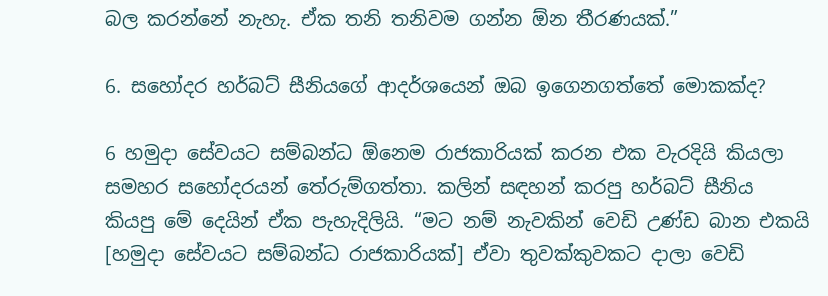බල කරන්නේ නැහැ. ඒක තනි තනිවම ගන්න ඕන තීරණයක්.”

6. සහෝදර හර්බට් සීනියගේ ආදර්ශයෙන් ඔබ ඉගෙනගත්තේ මොකක්ද?

6 හමුදා සේවයට සම්බන්ධ ඕනෙම රාජකාරියක් කරන එක වැරදියි කියලා සමහර සහෝදරයන් තේරුම්ගත්තා. කලින් සඳහන් කරපු හර්බට් සීනිය කියපු මේ දෙයින් ඒක පැහැදිලියි. “මට නම් නැවකින් වෙඩි උණ්ඩ බාන එකයි [හමුදා සේවයට සම්බන්ධ රාජකාරියක්] ඒවා තුවක්කුවකට දාලා වෙඩි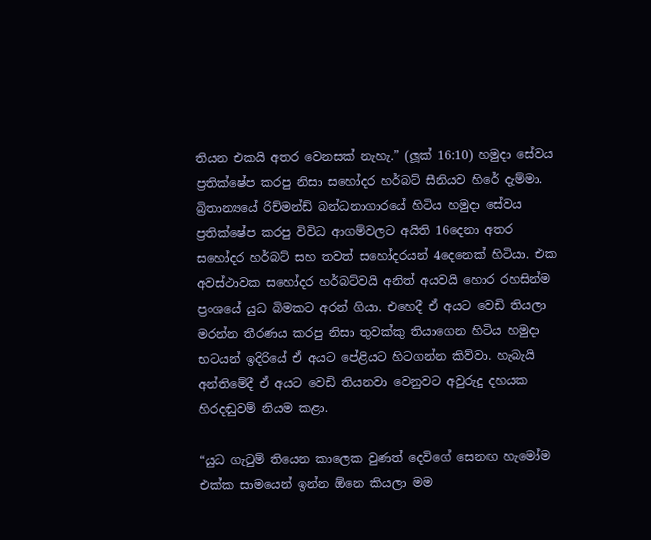තියන එකයි අතර වෙනසක් නැහැ.” (ලූක් 16:10) හමුදා සේවය ප්‍රතික්ෂේප කරපු නිසා සහෝදර හර්බට් සීනියව හිරේ දැම්මා. බ්‍රිතාන්‍යයේ රිච්මන්ඩ් බන්ධනාගාරයේ හිටිය හමුදා සේවය ප්‍රතික්ෂේප කරපු විවිධ ආගම්වලට අයිති 16දෙනා අතර සහෝදර හර්බට් සහ තවත් සහෝදරයන් 4දෙනෙක් හිටියා. එක අවස්ථාවක සහෝදර හර්බට්වයි අනිත් අයවයි හොර රහසින්ම ප්‍රංශයේ යුධ බිමකට අරන් ගියා. එහෙදී ඒ අයට වෙඩි තියලා මරන්න තීරණය කරපු නිසා තුවක්කු තියාගෙන හිටිය හමුදා භටයන් ඉදිරියේ ඒ අයට පේළියට හිටගන්න කිව්වා. හැබැයි අන්තිමේදී ඒ අයට වෙඩි තියනවා වෙනුවට අවුරුදු දහයක හිරදඬුවම් නියම කළා.

“යුධ ගැටුම් තියෙන කාලෙක වුණත් දෙවිගේ සෙනඟ හැමෝම එක්ක සාමයෙන් ඉන්න ඕනෙ කියලා මම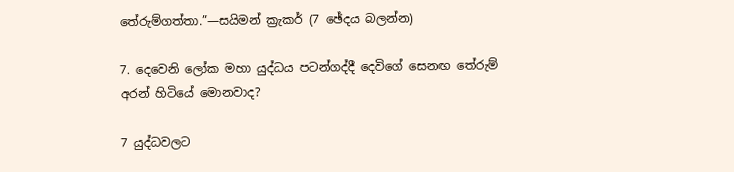තේරුම්ගත්තා.”—සයිමන් ක්‍රැකර් (7 ඡේදය බලන්න)

7. දෙවෙනි ලෝක මහා යුද්ධය පටන්ගද්දී දෙවිගේ සෙනඟ තේරුම් අරන් හිටියේ මොනවාද?

7 යුද්ධවලට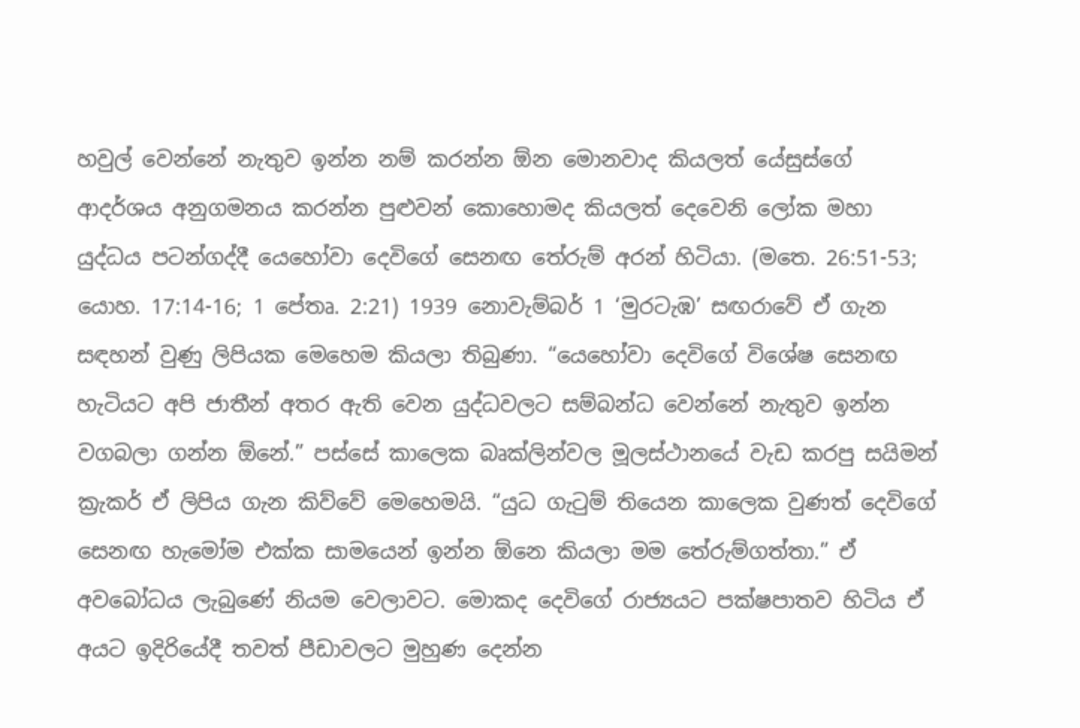හවුල් වෙන්නේ නැතුව ඉන්න නම් කරන්න ඕන මොනවාද කියලත් යේසුස්ගේ ආදර්ශය අනුගමනය කරන්න පුළුවන් කොහොමද කියලත් දෙවෙනි ලෝක මහා යුද්ධය පටන්ගද්දී යෙහෝවා දෙවිගේ සෙනඟ තේරුම් අරන් හිටියා. (මතෙ. 26:51-53; යොහ. 17:14-16; 1 පේතෘ. 2:21) 1939 නොවැම්බර් 1 ‘මුරටැඹ’ සඟරාවේ ඒ ගැන සඳහන් වුණු ලිපියක මෙහෙම කියලා තිබුණා. “යෙහෝවා දෙවිගේ විශේෂ සෙනඟ හැටියට අපි ජාතීන් අතර ඇති වෙන යුද්ධවලට සම්බන්ධ වෙන්නේ නැතුව ඉන්න වගබලා ගන්න ඕනේ.” පස්සේ කාලෙක බෘක්ලින්වල මූලස්ථානයේ වැඩ කරපු සයිමන් ක්‍රැකර් ඒ ලිපිය ගැන කිව්වේ මෙහෙමයි. “යුධ ගැටුම් තියෙන කාලෙක වුණත් දෙවිගේ සෙනඟ හැමෝම එක්ක සාමයෙන් ඉන්න ඕනෙ කියලා මම තේරුම්ගත්තා.” ඒ අවබෝධය ලැබුණේ නියම වෙලාවට. මොකද දෙවිගේ රාජ්‍යයට පක්ෂපාතව හිටිය ඒ අයට ඉදිරියේදී තවත් පීඩාවලට මුහුණ දෙන්න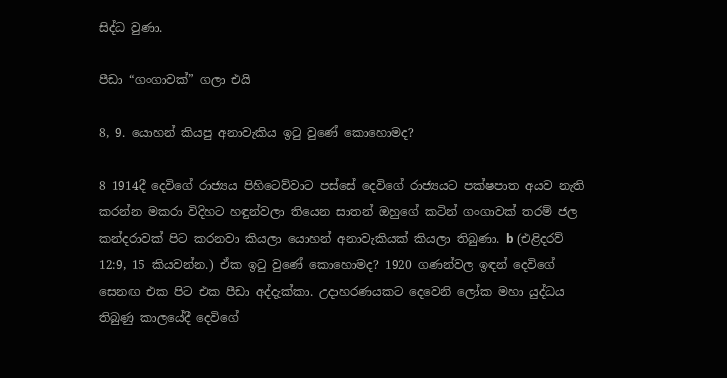සිද්ධ වුණා.

පීඩා “ගංගාවක්” ගලා එයි

8, 9. යොහන් කියපු අනාවැකිය ඉටු වුණේ කොහොමද?

8 1914දී දෙවිගේ රාජ්‍යය පිහිටෙව්වාට පස්සේ දෙවිගේ රාජ්‍යයට පක්ෂපාත අයව නැති කරන්න මකරා විදිහට හඳුන්වලා තියෙන සාතන් ඔහුගේ කටින් ගංගාවක් තරම් ජල කන්දරාවක් පිට කරනවා කියලා යොහන් අනාවැකියක් කියලා තිබුණා. b (එළිදරව් 12:9, 15 කියවන්න.) ඒක ඉටු වුණේ කොහොමද? 1920 ගණන්වල ඉඳන් දෙවිගේ සෙනඟ එක පිට එක පීඩා අද්දැක්කා. උදාහරණයකට දෙවෙනි ලෝක මහා යුද්ධය තිබුණු කාලයේදී දෙවිගේ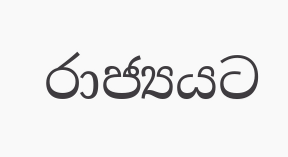රාජ්‍යයට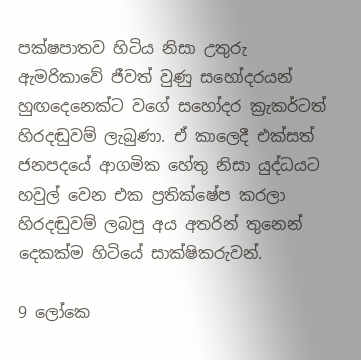පක්ෂපාතව හිටිය නිසා උතුරු ඇමරිකාවේ ජීවත් වුණු සහෝදරයන් හුඟදෙනෙක්ට වගේ සහෝදර ක්‍රැකර්ටත් හිරදඬුවම් ලැබුණා. ඒ කාලෙදී එක්සත් ජනපදයේ ආගමික හේතු නිසා යුද්ධයට හවුල් වෙන එක ප්‍රතික්ෂේප කරලා හිරදඬුවම් ලබපු අය අතරින් තුනෙන් දෙකක්ම හිටියේ සාක්ෂිකරුවන්.

9 ලෝකෙ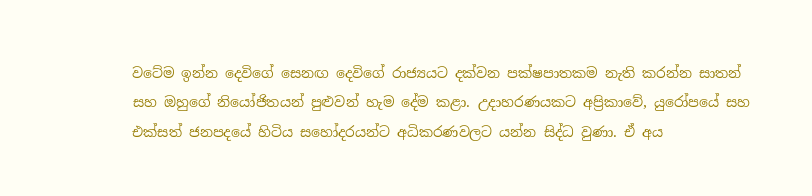වටේම ඉන්න දෙවිගේ සෙනඟ දෙවිගේ රාජ්‍යයට දක්වන පක්ෂපාතකම නැති කරන්න සාතන් සහ ඔහුගේ නියෝජිතයන් පුළුවන් හැම දේම කළා. උදාහරණයකට අප්‍රිකාවේ, යුරෝපයේ සහ එක්සත් ජනපදයේ හිටිය සහෝදරයන්ට අධිකරණවලට යන්න සිද්ධ වුණා. ඒ අය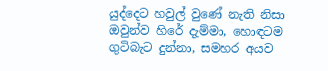යුද්දෙට හවුල් වුණේ නැති නිසා ඔවුන්ව හිරේ දැම්මා, හොඳටම ගුටිබැට දුන්නා, සමහර අයව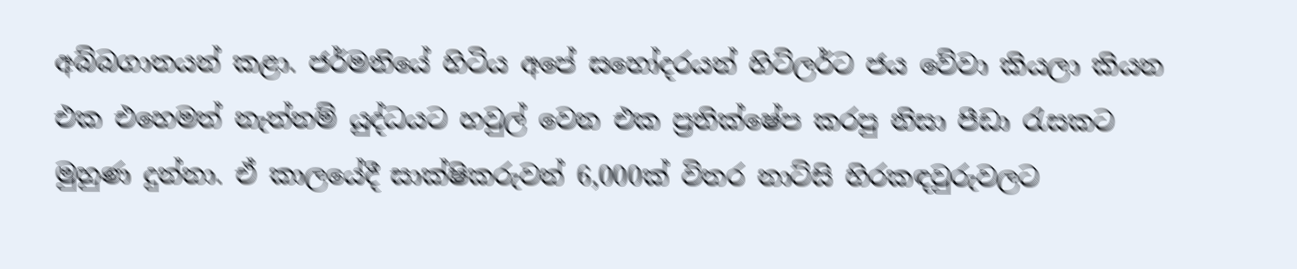අබ්බගාතයන් කළා. ජර්මනියේ හිටිය අපේ සහෝදරයන් හිට්ලර්ට ජය වේවා කියලා කියන එක එහෙමත් නැත්නම් යුද්ධයට හවුල් වෙන එක ප්‍රතික්ෂේප කරපු නිසා පීඩා රැසකට මුහුණ දුන්නා. ඒ කාලයේදී සාක්ෂිකරුවන් 6,000ක් විතර නාට්සි හිරකඳවුරුවලට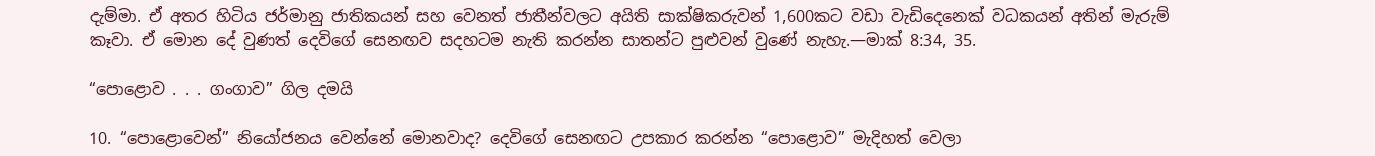දැම්මා. ඒ අතර හිටිය ජර්මානු ජාතිකයන් සහ වෙනත් ජාතීන්වලට අයිති සාක්ෂිකරුවන් 1,600කට වඩා වැඩිදෙනෙක් වධකයන් අතින් මැරුම් කෑවා. ඒ මොන දේ වුණත් දෙවිගේ සෙනඟව සදහටම නැති කරන්න සාතන්ට පුළුවන් වුණේ නැහැ.—මාක් 8:34, 35.

“පොළොව . . . ගංගාව” ගිල දමයි

10. “පොළොවෙන්” නියෝජනය වෙන්නේ මොනවාද? දෙවිගේ සෙනඟට උපකාර කරන්න “පොළොව” මැදිහත් වෙලා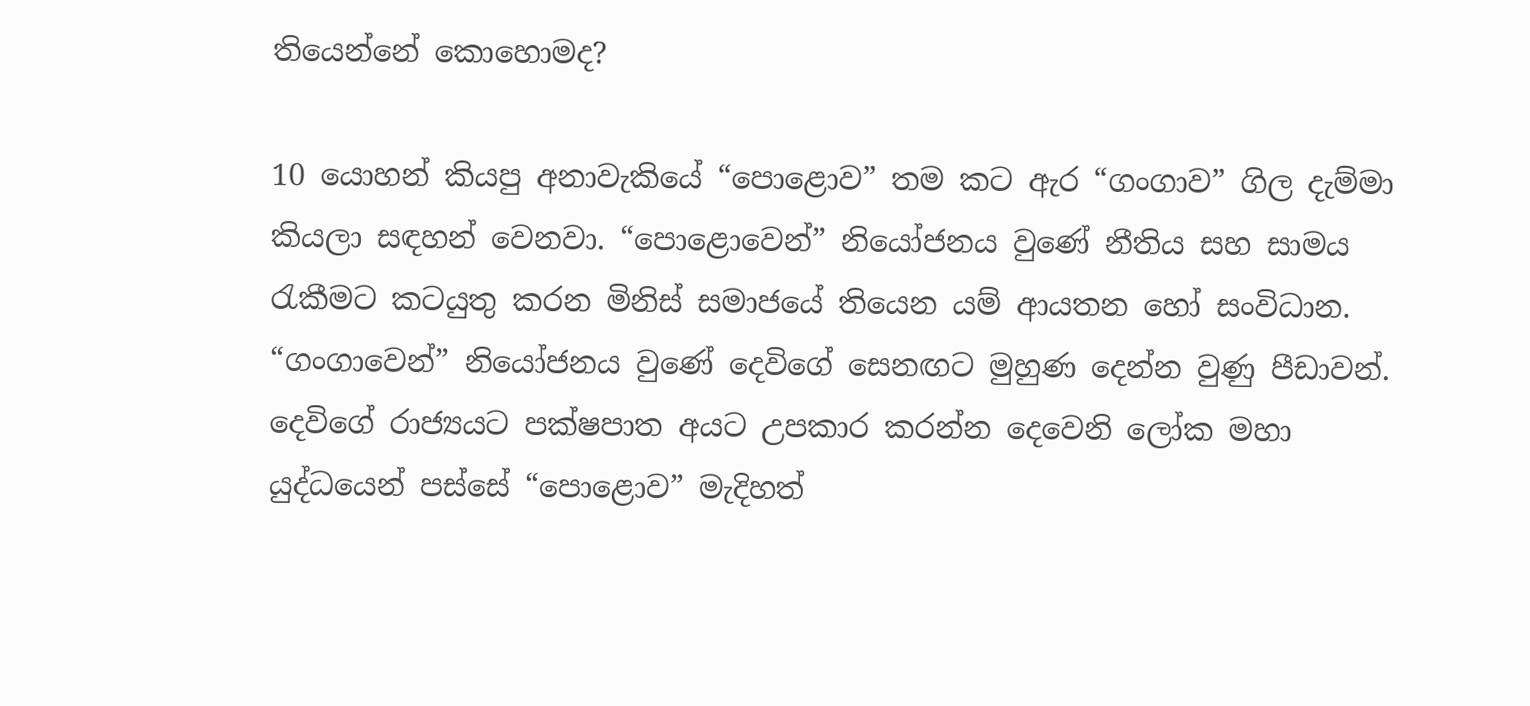තියෙන්නේ කොහොමද?

10 යොහන් කියපු අනාවැකියේ “පොළොව” තම කට ඇර “ගංගාව” ගිල දැම්මා කියලා සඳහන් වෙනවා. “පොළොවෙන්” නියෝජනය වුණේ නීතිය සහ සාමය රැකීමට කටයුතු කරන මිනිස් සමාජයේ තියෙන යම් ආයතන හෝ සංවිධාන. “ගංගාවෙන්” නියෝජනය වුණේ දෙවිගේ සෙනඟට මුහුණ දෙන්න වුණු පීඩාවන්. දෙවිගේ රාජ්‍යයට පක්ෂපාත අයට උපකාර කරන්න දෙවෙනි ලෝක මහා යුද්ධයෙන් පස්සේ “පොළොව” මැදිහත්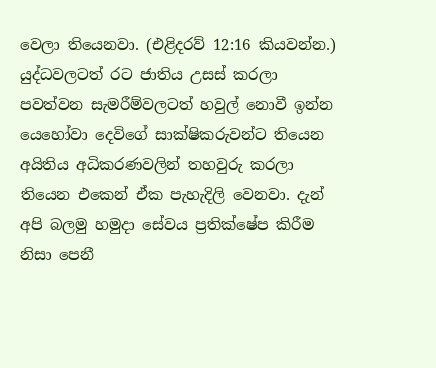වෙලා තියෙනවා. (එළිදරව් 12:16 කියවන්න.) යුද්ධවලටත් රට ජාතිය උසස් කරලා පවත්වන සැමරීම්වලටත් හවුල් නොවී ඉන්න යෙහෝවා දෙවිගේ සාක්ෂිකරුවන්ට තියෙන අයිතිය අධිකරණවලින් තහවුරු කරලා තියෙන එකෙන් ඒක පැහැදිලි වෙනවා. දැන් අපි බලමු හමුදා සේවය ප්‍රතික්ෂේප කිරීම නිසා පෙනී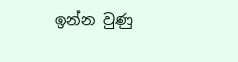ඉන්න වුණු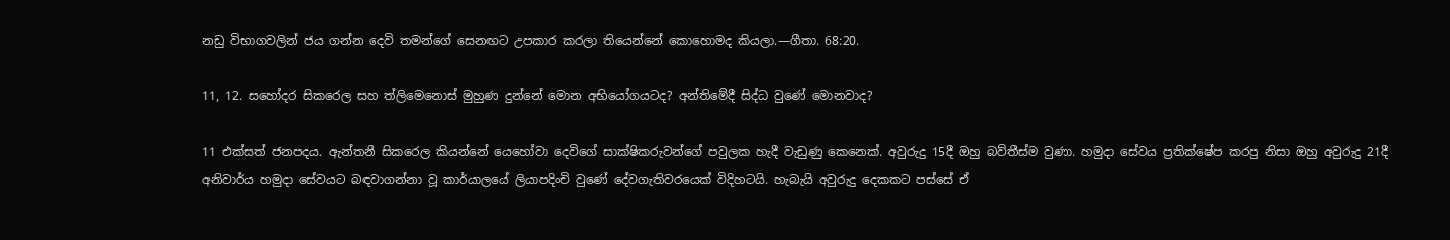නඩු විභාගවලින් ජය ගන්න දෙවි තමන්ගේ සෙනඟට උපකාර කරලා තියෙන්නේ කොහොමද කියලා.—ගීතා. 68:20.

11, 12. සහෝදර සිකරෙල සහ ත්ලිමෙනොස් මුහුණ දුන්නේ මොන අභියෝගයටද? අන්තිමේදී සිද්ධ වුණේ මොනවාද?

11 එක්සත් ජනපදය. ඇන්තනී සිකරෙල කියන්නේ යෙහෝවා දෙවිගේ සාක්ෂිකරුවන්ගේ පවුලක හැදී වැඩුණු කෙනෙක්. අවුරුදු 15දී ඔහු බව්තීස්ම වුණා. හමුදා සේවය ප්‍රතික්ෂේප කරපු නිසා ඔහු අවුරුදු 21දී අනිවාර්ය හමුදා සේවයට බඳවාගන්නා වූ කාර්යාලයේ ලියාපදිංචි වුණේ දේවගැතිවරයෙක් විදිහටයි. හැබැයි අවුරුදු දෙකකට පස්සේ ඒ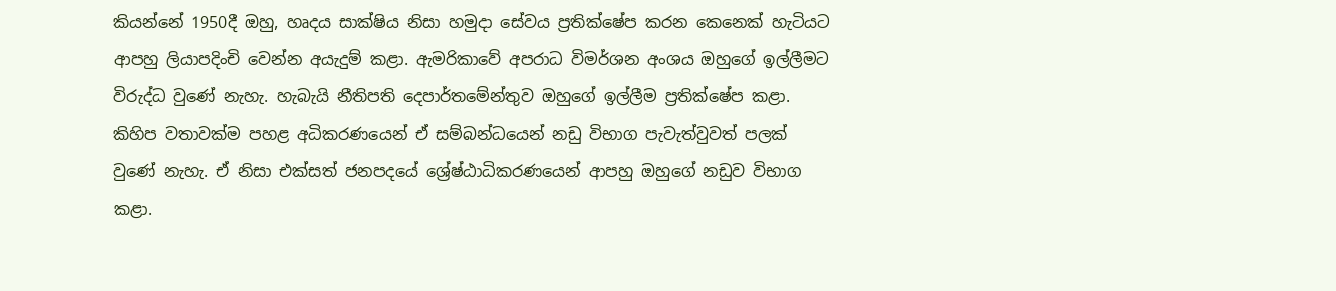කියන්නේ 1950දී ඔහු, හෘදය සාක්ෂිය නිසා හමුදා සේවය ප්‍රතික්ෂේප කරන කෙනෙක් හැටියට ආපහු ලියාපදිංචි වෙන්න අයැදුම් කළා. ඇමරිකාවේ අපරාධ විමර්ශන අංශය ඔහුගේ ඉල්ලීමට විරුද්ධ වුණේ නැහැ. හැබැයි නීතිපති දෙපාර්තමේන්තුව ඔහුගේ ඉල්ලීම ප්‍රතික්ෂේප කළා. කිහිප වතාවක්ම පහළ අධිකරණයෙන් ඒ සම්බන්ධයෙන් නඩු විභාග පැවැත්වුවත් පලක් වුණේ නැහැ. ඒ නිසා එක්සත් ජනපදයේ ශ්‍රේෂ්ඨාධිකරණයෙන් ආපහු ඔහුගේ නඩුව විභාග කළා.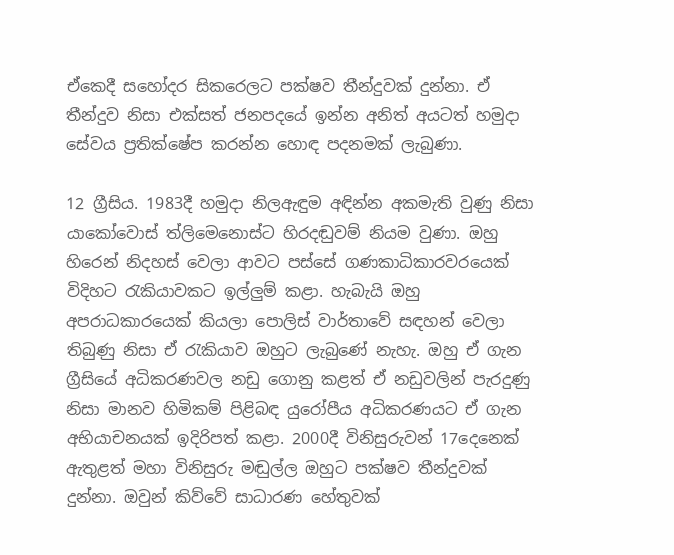ඒකෙදී සහෝදර සිකරෙලට පක්ෂව තීන්දුවක් දුන්නා. ඒ තීන්දුව නිසා එක්සත් ජනපදයේ ඉන්න අනිත් අයටත් හමුදා සේවය ප්‍රතික්ෂේප කරන්න හොඳ පදනමක් ලැබුණා.

12 ග්‍රීසිය. 1983දී හමුදා නිලඇඳුම අඳින්න අකමැති වුණු නිසා යාකෝවොස් ත්ලිමෙනොස්ට හිරදඬුවම් නියම වුණා. ඔහු හිරෙන් නිදහස් වෙලා ආවට පස්සේ ගණකාධිකාරවරයෙක් විදිහට රැකියාවකට ඉල්ලුම් කළා. හැබැයි ඔහු අපරාධකාරයෙක් කියලා පොලිස් වාර්තාවේ සඳහන් වෙලා තිබුණු නිසා ඒ රැකියාව ඔහුට ලැබුණේ නැහැ. ඔහු ඒ ගැන ග්‍රීසියේ අධිකරණවල නඩු ගොනු කළත් ඒ නඩුවලින් පැරදුණු නිසා මානව හිමිකම් පිළිබඳ යුරෝපීය අධිකරණයට ඒ ගැන අභියාචනයක් ඉදිරිපත් කළා. 2000දී විනිසුරුවන් 17දෙනෙක් ඇතුළත් මහා විනිසුරු මඬුල්ල ඔහුට පක්ෂව තීන්දුවක් දුන්නා. ඔවුන් කිව්වේ සාධාරණ හේතුවක්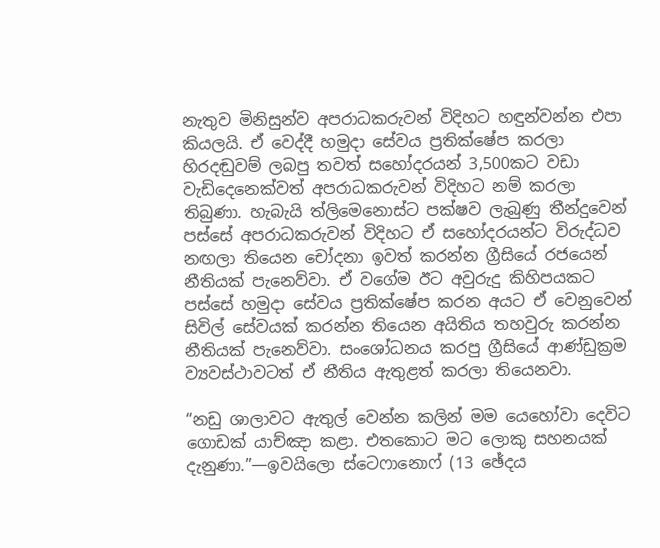නැතුව මිනිසුන්ව අපරාධකරුවන් විදිහට හඳුන්වන්න එපා කියලයි. ඒ වෙද්දී හමුදා සේවය ප්‍රතික්ෂේප කරලා හිරදඬුවම් ලබපු තවත් සහෝදරයන් 3,500කට වඩා වැඩිදෙනෙක්වත් අපරාධකරුවන් විදිහට නම් කරලා තිබුණා. හැබැයි ත්ලිමෙනොස්ට පක්ෂව ලැබුණු තීන්දුවෙන් පස්සේ අපරාධකරුවන් විදිහට ඒ සහෝදරයන්ට විරුද්ධව නඟලා තියෙන චෝදනා ඉවත් කරන්න ග්‍රීසියේ රජයෙන් නීතියක් පැනෙව්වා. ඒ වගේම ඊට අවුරුදු කිහිපයකට පස්සේ හමුදා සේවය ප්‍රතික්ෂේප කරන අයට ඒ වෙනුවෙන් සිවිල් සේවයක් කරන්න තියෙන අයිතිය තහවුරු කරන්න නීතියක් පැනෙව්වා. සංශෝධනය කරපු ග්‍රීසියේ ආණ්ඩුක්‍රම ව්‍යවස්ථාවටත් ඒ නීතිය ඇතුළත් කරලා තියෙනවා.

“නඩු ශාලාවට ඇතුල් වෙන්න කලින් මම යෙහෝවා දෙවිට ගොඩක් යාච්ඤා කළා. එතකොට මට ලොකු සහනයක් දැනුණා.”—ඉවයිලො ස්ටෙෆානොෆ් (13 ඡේදය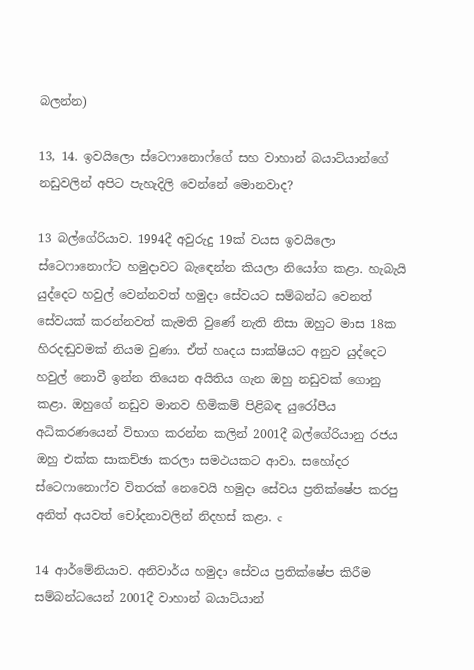බලන්න)

13, 14. ඉවයිලො ස්ටෙෆානොෆ්ගේ සහ වාහාන් බයාට්යාන්ගේ නඩුවලින් අපිට පැහැදිලි වෙන්නේ මොනවාද?

13 බල්ගේරියාව. 1994දී අවුරුදු 19ක් වයස ඉවයිලො ස්ටෙෆානොෆ්ට හමුදාවට බැඳෙන්න කියලා නියෝග කළා. හැබැයි යුද්දෙට හවුල් වෙන්නවත් හමුදා සේවයට සම්බන්ධ වෙනත් සේවයක් කරන්නවත් කැමති වුණේ නැති නිසා ඔහුට මාස 18ක හිරදඬුවමක් නියම වුණා. ඒත් හෘදය සාක්ෂියට අනුව යුද්දෙට හවුල් නොවී ඉන්න තියෙන අයිතිය ගැන ඔහු නඩුවක් ගොනු කළා. ඔහුගේ නඩුව මානව හිමිකම් පිළිබඳ යුරෝපීය අධිකරණයෙන් විභාග කරන්න කලින් 2001දී බල්ගේරියානු රජය ඔහු එක්ක සාකච්ඡා කරලා සමථයකට ආවා. සහෝදර ස්ටෙෆානොෆ්ව විතරක් නෙවෙයි හමුදා සේවය ප්‍රතික්ෂේප කරපු අනිත් අයවත් චෝදනාවලින් නිදහස් කළා. c

14 ආර්මේනියාව. අනිවාර්ය හමුදා සේවය ප්‍රතික්ෂේප කිරීම සම්බන්ධයෙන් 2001දී වාහාන් බයාට්යාන්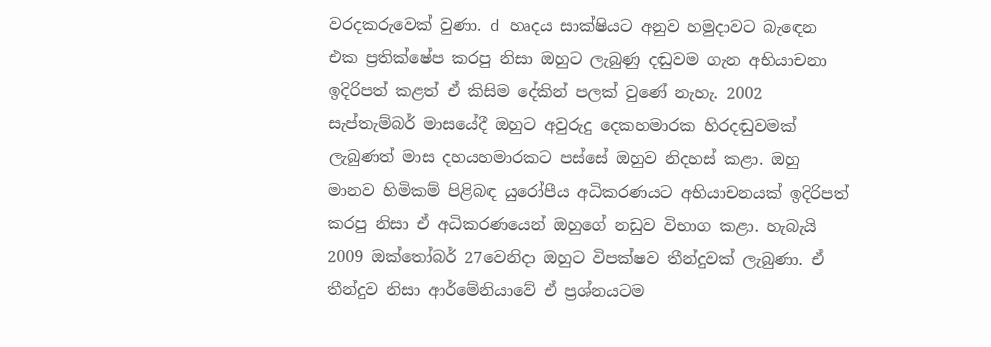වරදකරුවෙක් වුණා. d හෘදය සාක්ෂියට අනුව හමුදාවට බැඳෙන එක ප්‍රතික්ෂේප කරපු නිසා ඔහුට ලැබුණු දඬුවම ගැන අභියාචනා ඉදිරිපත් කළත් ඒ කිසිම දේකින් පලක් වුණේ නැහැ. 2002 සැප්තැම්බර් මාසයේදී ඔහුට අවුරුදු දෙකහමාරක හිරදඬුවමක් ලැබුණත් මාස දහයහමාරකට පස්සේ ඔහුව නිදහස් කළා. ඔහු මානව හිමිකම් පිළිබඳ යුරෝපීය අධිකරණයට අභියාචනයක් ඉදිරිපත් කරපු නිසා ඒ අධිකරණයෙන් ඔහුගේ නඩුව විභාග කළා. හැබැයි 2009 ඔක්තෝබර් 27වෙනිදා ඔහුට විපක්ෂව තීන්දුවක් ලැබුණා. ඒ තීන්දුව නිසා ආර්මේනියාවේ ඒ ප්‍රශ්නයටම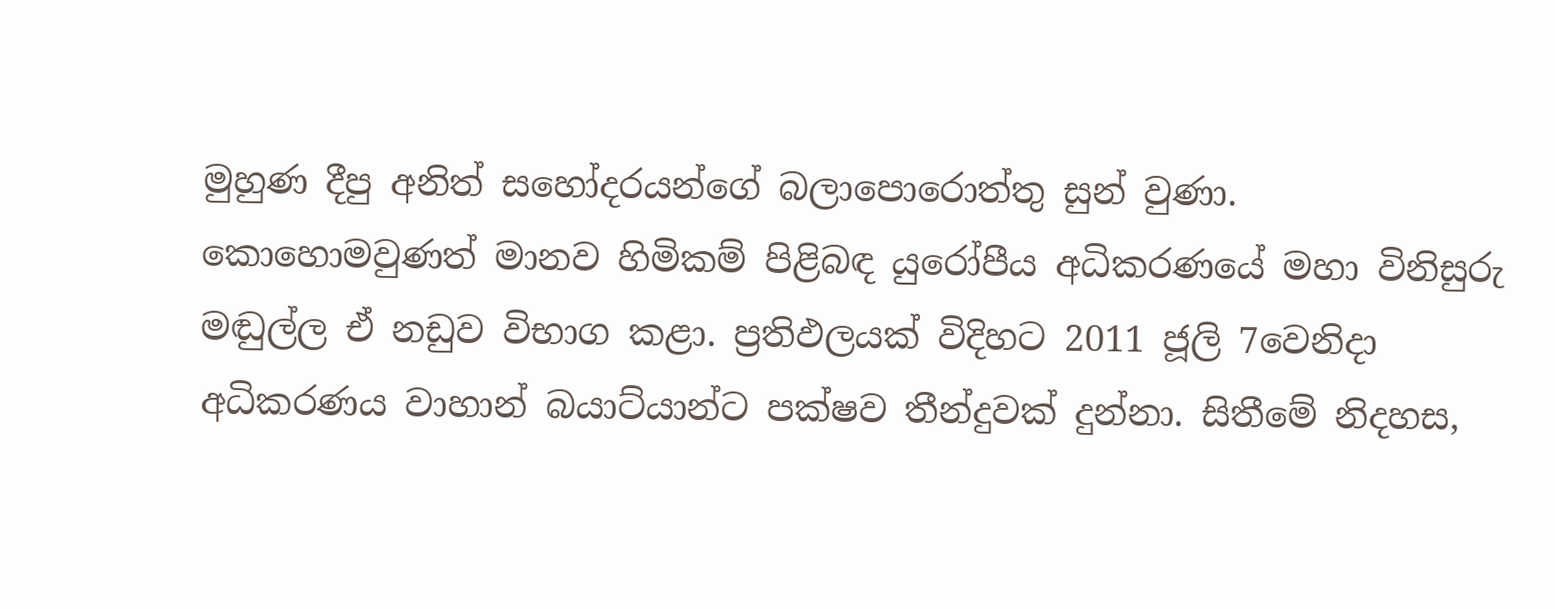මුහුණ දීපු අනිත් සහෝදරයන්ගේ බලාපොරොත්තු සුන් වුණා. කොහොමවුණත් මානව හිමිකම් පිළිබඳ යුරෝපීය අධිකරණයේ මහා විනිසුරු මඬුල්ල ඒ නඩුව විභාග කළා. ප්‍රතිඵලයක් විදිහට 2011 ජූලි 7වෙනිදා අධිකරණය වාහාන් බයාට්යාන්ට පක්ෂව තීන්දුවක් දුන්නා. සිතීමේ නිදහස,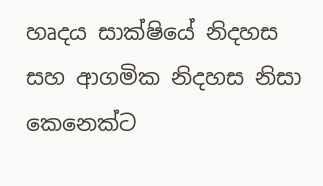හෘදය සාක්ෂියේ නිදහස සහ ආගමික නිදහස නිසා කෙනෙක්ට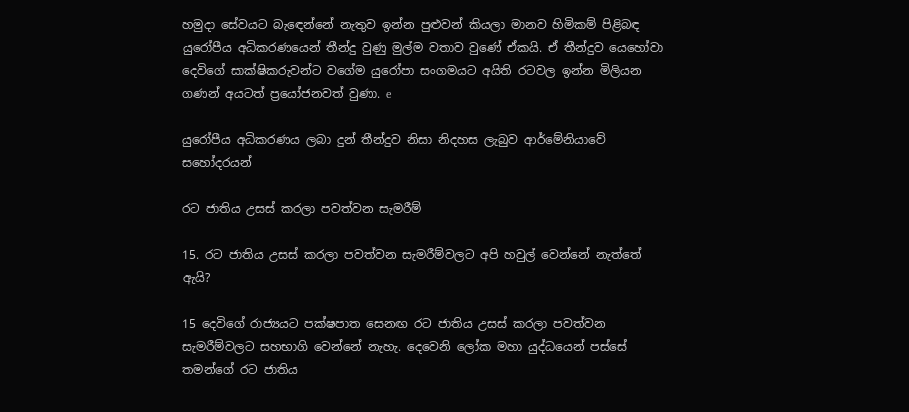හමුදා සේවයට බැඳෙන්නේ නැතුව ඉන්න පුළුවන් කියලා මානව හිමිකම් පිළිබඳ යුරෝපීය අධිකරණයෙන් තීන්දු වුණු මුල්ම වතාව වුණේ ඒකයි. ඒ තීන්දුව යෙහෝවා දෙවිගේ සාක්ෂිකරුවන්ට වගේම යුරෝපා සංගමයට අයිති රටවල ඉන්න මිලියන ගණන් අයටත් ප්‍රයෝජනවත් වුණා. e

යුරෝපීය අධිකරණය ලබා දුන් තීන්දුව නිසා නිදහස ලැබුව ආර්මේනියාවේ සහෝදරයන්

රට ජාතිය උසස් කරලා පවත්වන සැමරීම්

15. රට ජාතිය උසස් කරලා පවත්වන සැමරීම්වලට අපි හවුල් වෙන්නේ නැත්තේ ඇයි?

15 දෙවිගේ රාජ්‍යයට පක්ෂපාත සෙනඟ රට ජාතිය උසස් කරලා පවත්වන සැමරීම්වලට සහභාගි වෙන්නේ නැහැ. දෙවෙනි ලෝක මහා යුද්ධයෙන් පස්සේ තමන්ගේ රට ජාතිය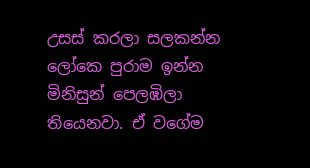උසස් කරලා සලකන්න ලෝකෙ පුරාම ඉන්න මිනිසුන් පෙලඹිලා තියෙනවා. ඒ වගේම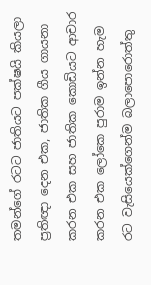තමන්ගේ රටට ජාතියට පක්ෂයි කියලා ප්‍රතිඥා දෙන එක, ජාතික ගීය ගායනා කරන එක සහ ජාතික කොඩියට ආචාර කරන එක ලෝකෙ පුරාම ඉන්න හැම රට වැසියෙක්ගෙන්ම බලාපොරොත්තු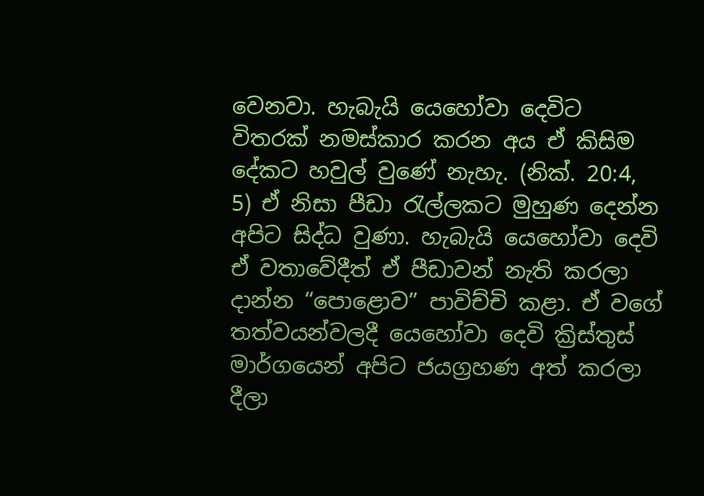වෙනවා. හැබැයි යෙහෝවා දෙවිට විතරක් නමස්කාර කරන අය ඒ කිසිම දේකට හවුල් වුණේ නැහැ. (නික්. 20:4, 5) ඒ නිසා පීඩා රැල්ලකට මුහුණ දෙන්න අපිට සිද්ධ වුණා. හැබැයි යෙහෝවා දෙවි ඒ වතාවේදීත් ඒ පීඩාවන් නැති කරලා දාන්න “පොළොව” පාවිච්චි කළා. ඒ වගේ තත්වයන්වලදී යෙහෝවා දෙවි ක්‍රිස්තුස් මාර්ගයෙන් අපිට ජයග්‍රහණ අත් කරලා දීලා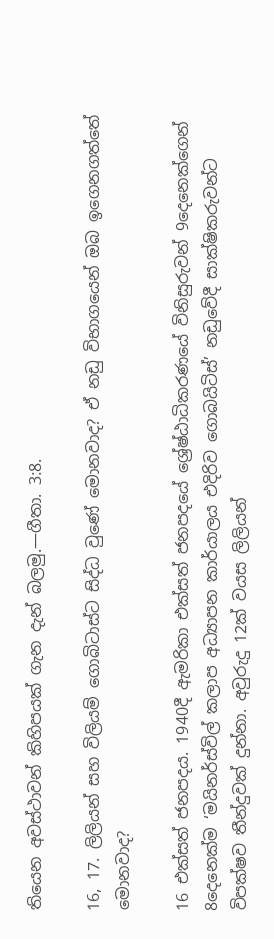තියෙන අවස්ථාවන් කිහිපයක් ගැන දැන් බලමු.—ගීතා. 3:8.

16, 17. ලිලියන් සහ විලියම් ගොබිටාස්ට සිද්ධ වුණේ මොනවාද? ඒ නඩු විභාගයෙන් ඔබ ඉගෙනගත්තේ මොනවාද?

16 එක්සත් ජනපදය. 1940දී ඇමරිකා එක්සත් ජනපදයේ ශ්‍රේෂ්ඨාධිකරණයේ විනිසුරුවන් 9දෙනෙක්ගෙන් 8දෙනෙක්ම ‘මයිනර්ස්විල් කලාප අධ්‍යාපන කාර්යාලය එදිරිව ගොබයිටිස්’ නඩුවේදී සාක්ෂිකරුවන්ට විපක්ෂව තීන්දුවක් දුන්නා. අවුරුදු 12ක් වයස ලිලියන්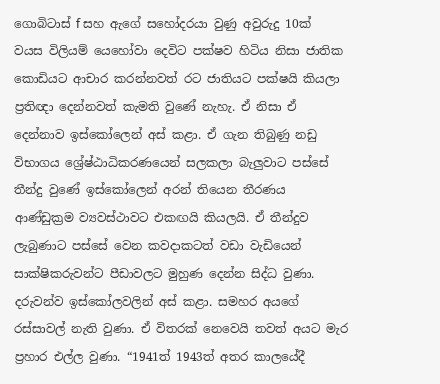ගොබිටාස් f සහ ඇගේ සහෝදරයා වුණු අවුරුදු 10ක් වයස විලියම් යෙහෝවා දෙවිට පක්ෂව හිටිය නිසා ජාතික කොඩියට ආචාර කරන්නවත් රට ජාතියට පක්ෂයි කියලා ප්‍රතිඥා දෙන්නවත් කැමති වුණේ නැහැ. ඒ නිසා ඒ දෙන්නාව ඉස්කෝලෙන් අස් කළා. ඒ ගැන තිබුණු නඩු විභාගය ශ්‍රේෂ්ඨාධිකරණයෙන් සලකලා බැලුවාට පස්සේ තීන්දු වුණේ ඉස්කෝලෙන් අරන් තියෙන තීරණය ආණ්ඩුක්‍රම ව්‍යවස්ථාවට එකඟයි කියලයි. ඒ තීන්දුව ලැබුණාට පස්සේ වෙන කවදාකටත් වඩා වැඩියෙන් සාක්ෂිකරුවන්ට පීඩාවලට මුහුණ දෙන්න සිද්ධ වුණා. දරුවන්ව ඉස්කෝලවලින් අස් කළා. සමහර අයගේ රස්සාවල් නැති වුණා. ඒ විතරක් නෙවෙයි තවත් අයට මැර ප්‍රහාර එල්ල වුණා. “1941ත් 1943ත් අතර කාලයේදී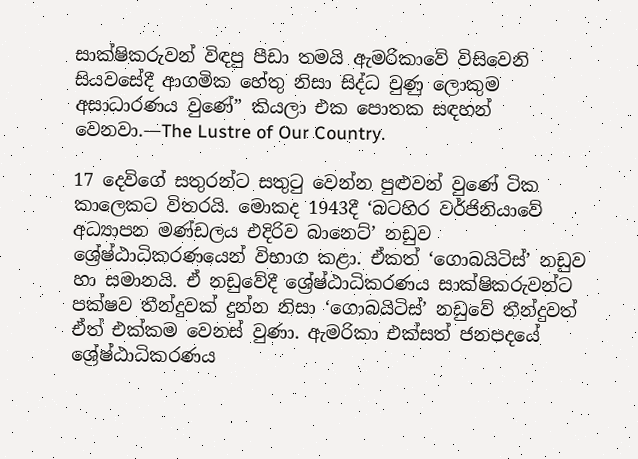සාක්ෂිකරුවන් විඳපු පීඩා තමයි ඇමරිකාවේ විසිවෙනි සියවසේදී ආගමික හේතු නිසා සිද්ධ වුණු ලොකුම අසාධාරණය වුණේ” කියලා එක පොතක සඳහන් වෙනවා.—The Lustre of Our Country.

17 දෙවිගේ සතුරන්ට සතුටු වෙන්න පුළුවන් වුණේ ටික කාලෙකට විතරයි. මොකද 1943දී ‘බටහිර වර්ජිනියාවේ අධ්‍යාපන මණ්ඩලය එදිරිව බානෙට්’ නඩුව ශ්‍රේෂ්ඨාධිකරණයෙන් විභාග කළා. ඒකත් ‘ගොබයිටිස්’ නඩුව හා සමානයි. ඒ නඩුවේදී ශ්‍රේෂ්ඨාධිකරණය සාක්ෂිකරුවන්ට පක්ෂව තීන්දුවක් දුන්න නිසා ‘ගොබයිටිස්’ නඩුවේ තීන්දුවත් ඒත් එක්කම වෙනස් වුණා. ඇමරිකා එක්සත් ජනපදයේ ශ්‍රේෂ්ඨාධිකරණය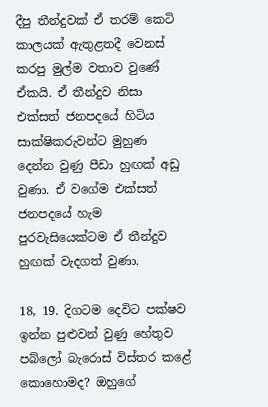දීපු තීන්දුවක් ඒ තරම් කෙටි කාලයක් ඇතුළතදී වෙනස් කරපු මුල්ම වතාව වුණේ ඒකයි. ඒ තීන්දුව නිසා එක්සත් ජනපදයේ හිටිය සාක්ෂිකරුවන්ට මුහුණ දෙන්න වුණු පීඩා හුඟක් අඩු වුණා. ඒ වගේම එක්සත් ජනපදයේ හැම පුරවැසියෙක්ටම ඒ තීන්දුව හුඟක් වැදගත් වුණා.

18, 19. දිගටම දෙවිට පක්ෂව ඉන්න පුළුවන් වුණු හේතුව පබ්ලෝ බැරොස් විස්තර කළේ කොහොමද? ඔහුගේ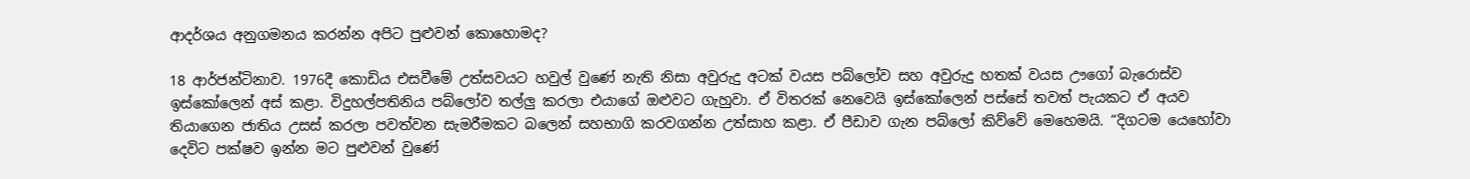ආදර්ශය අනුගමනය කරන්න අපිට පුළුවන් කොහොමද?

18 ආර්ජන්ටිනාව. 1976දී කොඩිය එසවීමේ උත්සවයට හවුල් වුණේ නැති නිසා අවුරුදු අටක් වයස පබ්ලෝව සහ අවුරුදු හතක් වයස ඌගෝ බැරොස්ව ඉස්කෝලෙන් අස් කළා. විදුහල්පතිනිය පබ්ලෝව තල්ලු කරලා එයාගේ ඔළුවට ගැහුවා. ඒ විතරක් නෙවෙයි ඉස්කෝලෙන් පස්සේ තවත් පැයකට ඒ අයව තියාගෙන ජාතිය උසස් කරලා පවත්වන සැමරීමකට බලෙන් සහභාගි කරවගන්න උත්සාහ කළා. ඒ පීඩාව ගැන පබ්ලෝ කිව්වේ මෙහෙමයි. “දිගටම යෙහෝවා දෙවිට පක්ෂව ඉන්න මට පුළුවන් වුණේ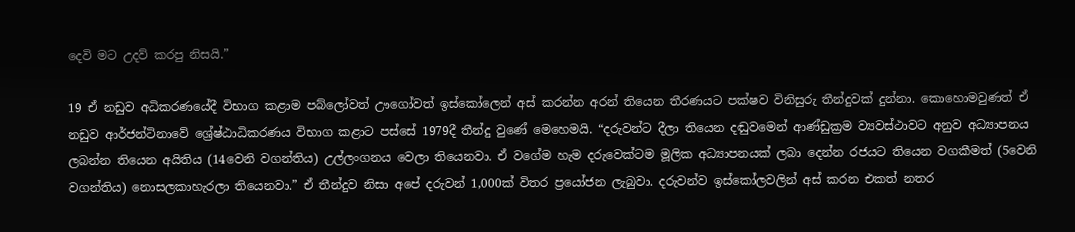දෙවි මට උදව් කරපු නිසයි.”

19 ඒ නඩුව අධිකරණයේදී විභාග කළාම පබ්ලෝවත් ඌගෝවත් ඉස්කෝලෙන් අස් කරන්න අරන් තියෙන තීරණයට පක්ෂව විනිසුරු තීන්දුවක් දුන්නා. කොහොමවුණත් ඒ නඩුව ආර්ජන්ටිනාවේ ශ්‍රේෂ්ඨාධිකරණය විභාග කළාට පස්සේ 1979දී තීන්දු වුණේ මෙහෙමයි. “දරුවන්ට දීලා තියෙන දඬුවමෙන් ආණ්ඩුක්‍රම ව්‍යවස්ථාවට අනුව අධ්‍යාපනය ලබන්න තියෙන අයිතිය (14වෙනි වගන්තිය) උල්ලංගනය වෙලා තියෙනවා. ඒ වගේම හැම දරුවෙක්ටම මූලික අධ්‍යාපනයක් ලබා දෙන්න රජයට තියෙන වගකීමත් (5වෙනි වගන්තිය) නොසලකාහැරලා තියෙනවා.” ඒ තීන්දුව නිසා අපේ දරුවන් 1,000ක් විතර ප්‍රයෝජන ලැබුවා. දරුවන්ව ඉස්කෝලවලින් අස් කරන එකත් නතර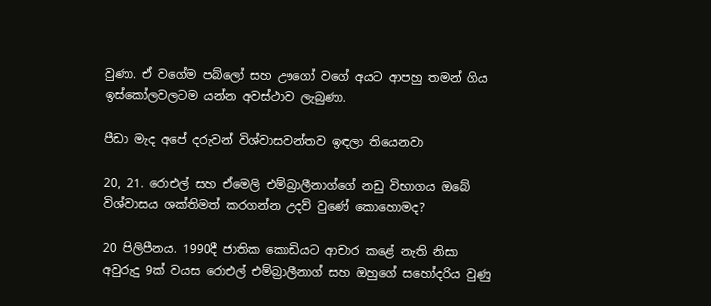වුණා. ඒ වගේම පබ්ලෝ සහ ඌගෝ වගේ අයට ආපහු තමන් ගිය ඉස්කෝලවලටම යන්න අවස්ථාව ලැබුණා.

පීඩා මැද අපේ දරුවන් විශ්වාසවන්තව ඉඳලා තියෙනවා

20, 21. රොඑල් සහ ඒමෙලි එම්බ්‍රාලීනාග්ගේ නඩු විභාගය ඔබේ විශ්වාසය ශක්තිමත් කරගන්න උදව් වුණේ කොහොමද?

20 පිලිපීනය. 1990දී ජාතික කොඩියට ආචාර කළේ නැති නිසා අවුරුදු 9ක් වයස රොඑල් එම්බ්‍රාලීනාග් සහ ඔහුගේ සහෝදරිය වුණු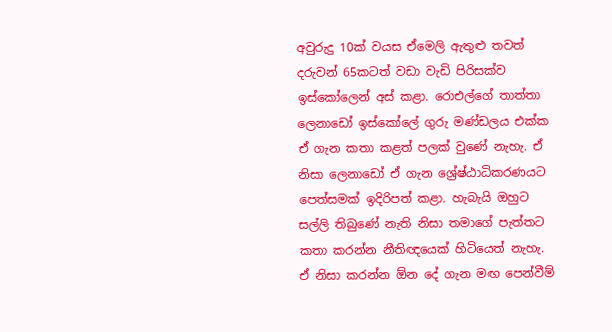අවුරුදු 10ක් වයස ඒමෙලි ඇතුළු තවත් දරුවන් 65කටත් වඩා වැඩි පිරිසක්ව ඉස්කෝලෙන් අස් කළා. රොඑල්ගේ තාත්තා ලෙනාඩෝ ඉස්කෝලේ ගුරු මණ්ඩලය එක්ක ඒ ගැන කතා කළත් පලක් වුණේ නැහැ. ඒ නිසා ලෙනාඩෝ ඒ ගැන ශ්‍රේෂ්ඨාධිකරණයට පෙත්සමක් ඉදිරිපත් කළා. හැබැයි ඔහුට සල්ලි තිබුණේ නැති නිසා තමාගේ පැත්තට කතා කරන්න නීතිඥයෙක් හිටියෙත් නැහැ. ඒ නිසා කරන්න ඕන දේ ගැන මඟ පෙන්වීම්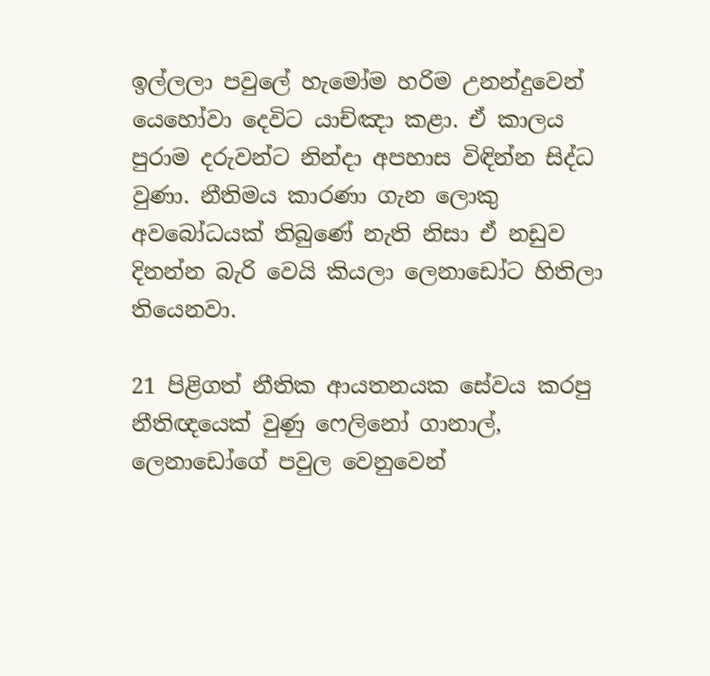ඉල්ලලා පවුලේ හැමෝම හරිම උනන්දුවෙන් යෙහෝවා දෙවිට යාච්ඤා කළා. ඒ කාලය පුරාම දරුවන්ට නින්දා අපහාස විඳින්න සිද්ධ වුණා. නීතිමය කාරණා ගැන ලොකු අවබෝධයක් තිබුණේ නැති නිසා ඒ නඩුව දිනන්න බැරි වෙයි කියලා ලෙනාඩෝට හිතිලා තියෙනවා.

21 පිළිගත් නීතික ආයතනයක සේවය කරපු නීතිඥයෙක් වුණු ෆෙලිනෝ ගානාල්, ලෙනාඩෝගේ පවුල වෙනුවෙන්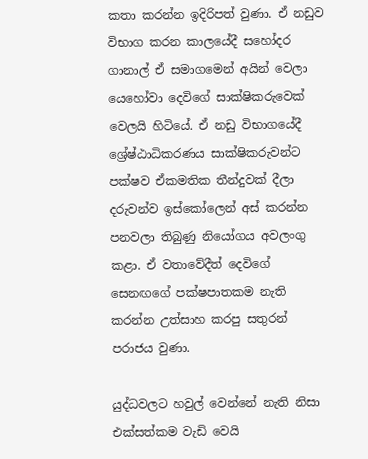කතා කරන්න ඉදිරිපත් වුණා. ඒ නඩුව විභාග කරන කාලයේදී සහෝදර ගානාල් ඒ සමාගමෙන් අයින් වෙලා යෙහෝවා දෙවිගේ සාක්ෂිකරුවෙක් වෙලයි හිටියේ. ඒ නඩු විභාගයේදී ශ්‍රේෂ්ඨාධිකරණය සාක්ෂිකරුවන්ට පක්ෂව ඒකමතික තීන්දුවක් දීලා දරුවන්ව ඉස්කෝලෙන් අස් කරන්න පනවලා තිබුණු නියෝගය අවලංගු කළා. ඒ වතාවේදීත් දෙවිගේ සෙනඟගේ පක්ෂපාතකම නැති කරන්න උත්සාහ කරපු සතුරන් පරාජය වුණා.

යුද්ධවලට හවුල් වෙන්නේ නැති නිසා එක්සත්කම වැඩි වෙයි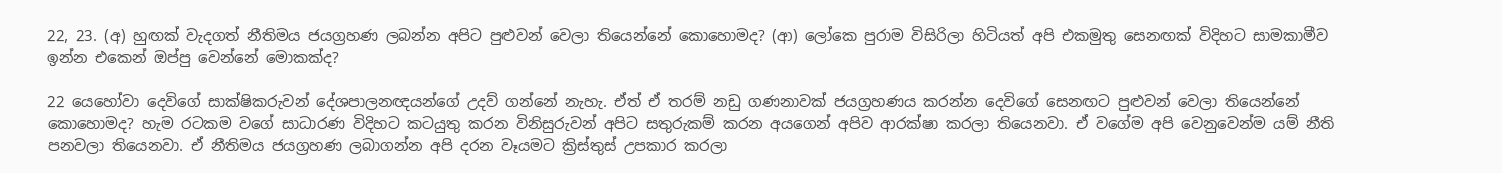22, 23. (අ) හුඟක් වැදගත් නීතිමය ජයග්‍රහණ ලබන්න අපිට පුළුවන් වෙලා තියෙන්නේ කොහොමද? (ආ) ලෝකෙ පුරාම විසිරිලා හිටියත් අපි එකමුතු සෙනඟක් විදිහට සාමකාමීව ඉන්න එකෙන් ඔප්පු වෙන්නේ මොකක්ද?

22 යෙහෝවා දෙවිගේ සාක්ෂිකරුවන් දේශපාලනඥයන්ගේ උදව් ගන්නේ නැහැ. ඒත් ඒ තරම් නඩු ගණනාවක් ජයග්‍රහණය කරන්න දෙවිගේ සෙනඟට පුළුවන් වෙලා තියෙන්නේ කොහොමද? හැම රටකම වගේ සාධාරණ විදිහට කටයුතු කරන විනිසුරුවන් අපිට සතුරුකම් කරන අයගෙන් අපිව ආරක්ෂා කරලා තියෙනවා. ඒ වගේම අපි වෙනුවෙන්ම යම් නීති පනවලා තියෙනවා. ඒ නීතිමය ජයග්‍රහණ ලබාගන්න අපි දරන වෑයමට ක්‍රිස්තුස් උපකාර කරලා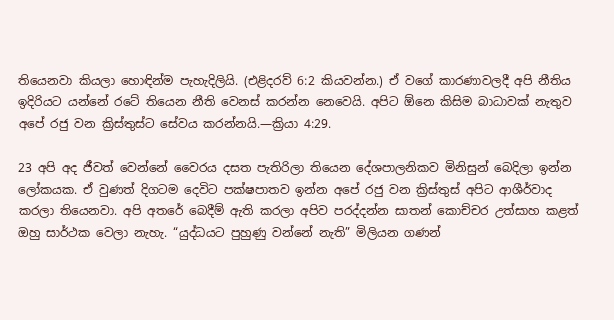තියෙනවා කියලා හොඳින්ම පැහැදිලියි. (එළිදරව් 6:2 කියවන්න.) ඒ වගේ කාරණාවලදී අපි නීතිය ඉදිරියට යන්නේ රටේ තියෙන නීති වෙනස් කරන්න නෙවෙයි. අපිට ඕනෙ කිසිම බාධාවක් නැතුව අපේ රජු වන ක්‍රිස්තුස්ට සේවය කරන්නයි.—ක්‍රියා 4:29.

23 අපි අද ජීවත් වෙන්නේ වෛරය දසත පැතිරිලා තියෙන දේශපාලනිකව මිනිසුන් බෙදිලා ඉන්න ලෝකයක. ඒ වුණත් දිගටම දෙවිට පක්ෂපාතව ඉන්න අපේ රජු වන ක්‍රිස්තුස් අපිට ආශීර්වාද කරලා තියෙනවා. අපි අතරේ බෙදීම් ඇති කරලා අපිව පරද්දන්න සාතන් කොච්චර උත්සාහ කළත් ඔහු සාර්ථක වෙලා නැහැ. “යුද්ධයට පුහුණු වන්නේ නැති” මිලියන ගණන්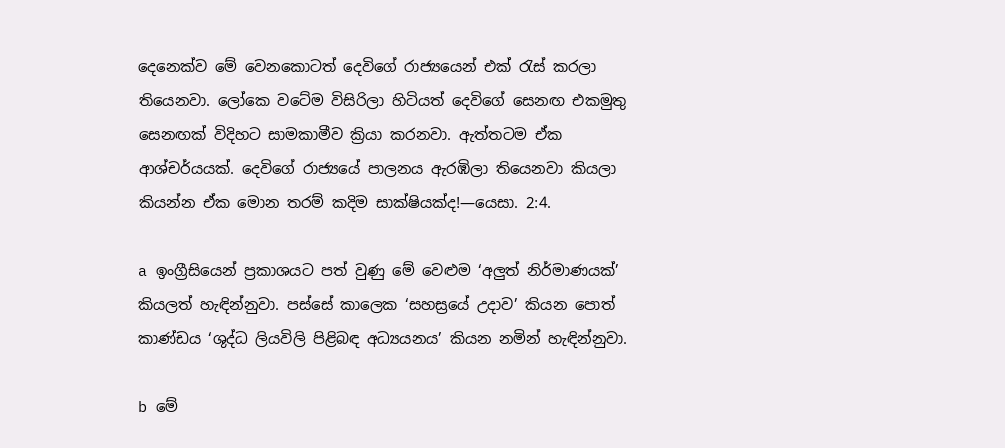දෙනෙක්ව මේ වෙනකොටත් දෙවිගේ රාජ්‍යයෙන් එක් රැස් කරලා තියෙනවා. ලෝකෙ වටේම විසිරිලා හිටියත් දෙවිගේ සෙනඟ එකමුතු සෙනඟක් විදිහට සාමකාමීව ක්‍රියා කරනවා. ඇත්තටම ඒක ආශ්චර්යයක්. දෙවිගේ රාජ්‍යයේ පාලනය ඇරඹිලා තියෙනවා කියලා කියන්න ඒක මොන තරම් කදිම සාක්ෂියක්ද!—යෙසා. 2:4.

a ඉංග්‍රීසියෙන් ප්‍රකාශයට පත් වුණු මේ වෙළුම ‘අලුත් නිර්මාණයක්’ කියලත් හැඳින්නුවා. පස්සේ කාලෙක ‘සහස්‍රයේ උදාව’ කියන පොත් කාණ්ඩය ‘ශුද්ධ ලියවිලි පිළිබඳ අධ්‍යයනය’ කියන නමින් හැඳින්නුවා.

b මේ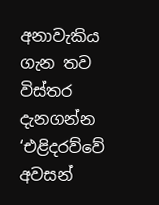අනාවැකිය ගැන තව විස්තර දැනගන්න ‘එළිදරව්වේ අවසන්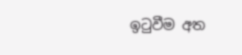ඉටුවීම අත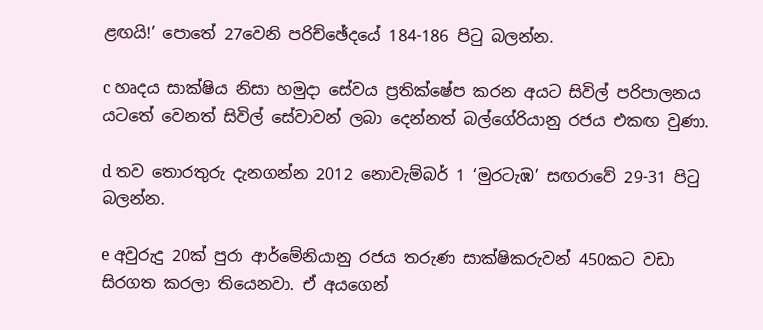ළඟයි!’ පොතේ 27වෙනි පරිච්ඡේදයේ 184-186 පිටු බලන්න.

c හෘදය සාක්ෂිය නිසා හමුදා සේවය ප්‍රතික්ෂේප කරන අයට සිවිල් පරිපාලනය යටතේ වෙනත් සිවිල් සේවාවන් ලබා දෙන්නත් බල්ගේරියානු රජය එකඟ වුණා.

d තව තොරතුරු දැනගන්න 2012 නොවැම්බර් 1 ‘මුරටැඹ’ සඟරාවේ 29-31 පිටු බලන්න.

e අවුරුදු 20ක් පුරා ආර්මේනියානු රජය තරුණ සාක්ෂිකරුවන් 450කට වඩා සිරගත කරලා තියෙනවා. ඒ අයගෙන්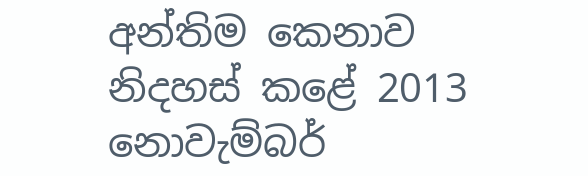අන්තිම කෙනාව නිදහස් කළේ 2013 නොවැම්බර්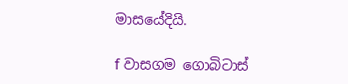මාසයේදියි.

f වාසගම ගොබිටාස්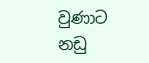වුණාට නඩු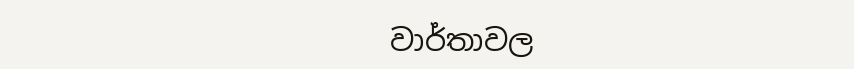වාර්තාවල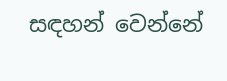සඳහන් වෙන්නේ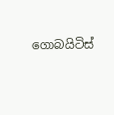ගොබයිටිස්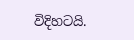විදිහටයි.